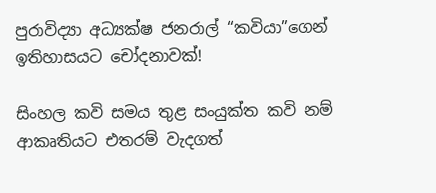පුරාවිද්‍යා අධ්‍යක්ෂ ජනරාල් “කවියා”ගෙන් ඉතිහාසයට චෝදනාවක්!

සිංහල කවි සමය තුළ සංයුක්ත කවි නම් ආකෘතියට එතරම් වැදගත්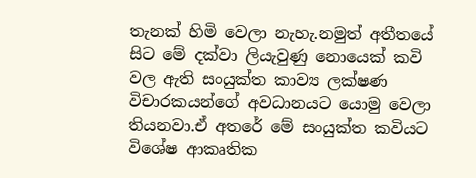තැනක් හිමි වෙලා නැහැ.නමුත් අතීතයේ සිට මේ දක්වා ලියැවුණු නොයෙක් කවි වල ඇති සංයුක්ත කාව්‍ය ලක්ෂණ විචාරකයන්ගේ අවධානයට යොමු වෙලා තියනවා.ඒ අතරේ මේ සංයුක්ත කවියට විශේෂ ආකෘතික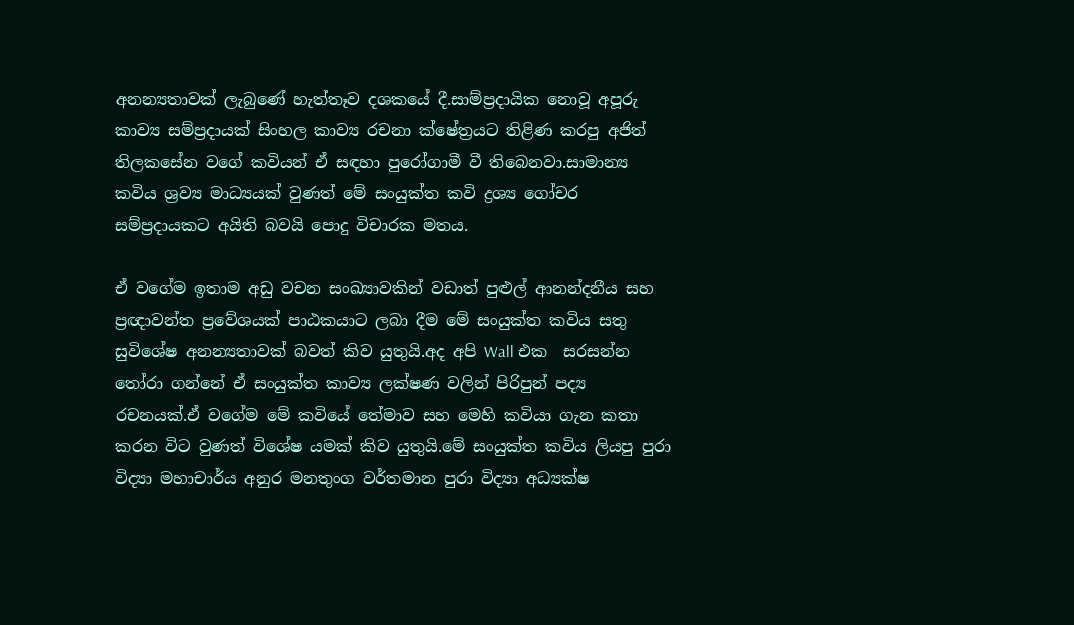අනන්‍යතාවක් ලැබුණේ හැත්තෑව දශකයේ දී.සාම්ප්‍රදායික නොවූ අපූරු කාව්‍ය සම්ප්‍රදායක් සිංහල කාව්‍ය රචනා ක්ෂේත්‍රයට තිළිණ කරපු අජිත් තිලකසේන වගේ කවියන් ඒ සඳහා පුරෝගාමී වී තිබෙනවා.සාමාන්‍ය කවිය ශ්‍රව්‍ය මාධ්‍යයක් වුණත් මේ සංයුක්ත කවි ද්‍රශ්‍ය ගෝචර සම්ප්‍රදායකට අයිති බවයි පොදු විචාරක මතය.

ඒ වගේම ඉතාම අඩු වචන සංඛ්‍යාවකින් වඩාත් පුළුල් ආනන්දනීය සහ ප්‍රඥාවන්ත ප්‍රවේශයක් පාඨකයාට ලබා දීම මේ සංයුක්ත කවිය සතු සුවිශේෂ අනන්‍යතාවක් බවත් කිව යුතුයි.අද අපි Wall එක  සරසන්න තෝරා ගන්නේ ඒ සංයුක්ත කාව්‍ය ලක්ෂණ වලින් පිරිපුන් පද්‍ය රචනයක්.ඒ වගේම මේ කවියේ තේමාව සහ මෙහි කවියා ගැන කතා කරන විට වුණත් විශේෂ යමක් කිව යුතුයි.මේ සංයුක්ත කවිය ලියපු පුරා විද්‍යා මහාචාර්ය අනුර මනතුංග වර්තමාන පුරා විද්‍යා අධ්‍යක්ෂ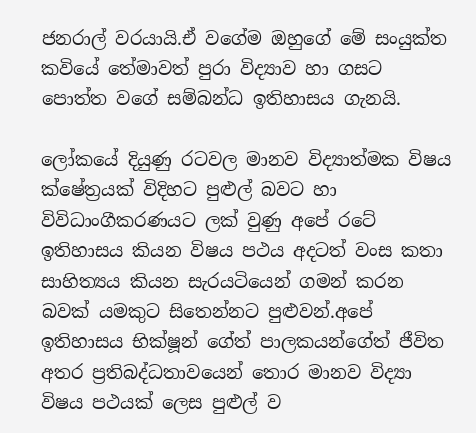ජනරාල් වරයායි.ඒ වගේම ඔහුගේ මේ සංයුක්ත කවියේ තේමාවත් පුරා විද්‍යාව හා ගසට පොත්ත වගේ සම්බන්ධ ඉතිහාසය ගැනයි.

ලෝකයේ දියුණු රටවල මානව විද්‍යාත්මක විෂය ක්ෂේත්‍රයක් විදිහට පුළුල් බවට හා විවිධාංගීකරණයට ලක් වුණු අපේ රටේ ඉතිහාසය කියන විෂය පථය අදටත් වංස කතා සාහිත්‍යය කියන සැරයටියෙන් ගමන් කරන බවක් යමකුට සිතෙන්නට පුළුවන්.අපේ ඉතිහාසය භික්ෂූන් ගේත් පාලකයන්ගේත් ජීවිත අතර ප්‍රතිබද්ධතාවයෙන් තොර මානව විද්‍යා විෂය පථයක් ලෙස පුළුල් ව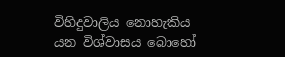විහිදුවාලිය නොහැකිය යන විශ්වාසය බොහෝ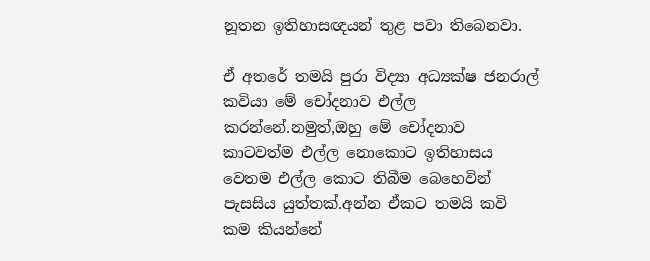නූතන ඉතිහාසඥයන් තුළ පවා තිබෙනවා.

ඒ අතරේ තමයි පුරා විද්‍යා අධ්‍යක්ෂ ජනරාල් කවියා මේ චෝදනාව එල්ල කරන්නේ.නමුත්,ඔහු මේ චෝදනාව කාටවත්ම එල්ල නොකොට ඉතිහාසය වෙතම එල්ල කොට තිබීම බෙහෙවින් පැසසිය යුත්තක්.අන්න ඒකට තමයි කවි කම කියන්නේ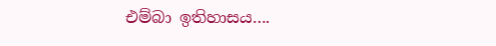එම්බා ඉතිහාසය….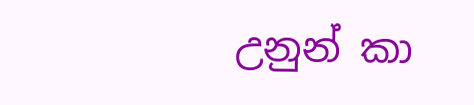උනුන් කා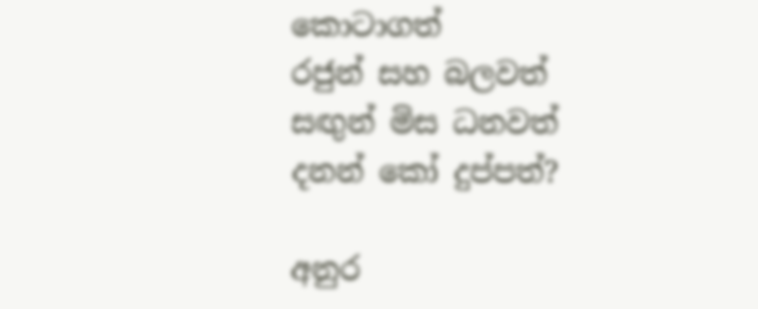කොටාගත්
රජුන් සහ බලවත්
සඟුන් මිස ධනවත්
දනන් කෝ දුප්පත්?

අනුර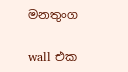මනතුංග

wall එක